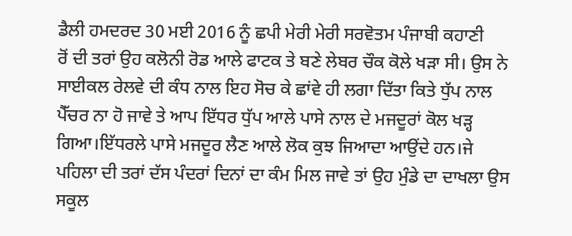ਡੈਲੀ ਹਮਦਰਦ 30 ਮਈ 2016 ਨੂੰ ਛਪੀ ਮੇਰੀ ਮੇਰੀ ਸਰਵੋਤਮ ਪੰਜਾਬੀ ਕਹਾਣੀ
ਰੋਂ ਦੀ ਤਰਾਂ ਉਹ ਕਲੋਨੀ ਰੋਡ ਆਲੇ ਫਾਟਕ ਤੇ ਬਣੇ ਲੇਬਰ ਚੌਕ ਕੋਲੇ ਖੜਾ ਸੀ। ਉਸ ਨੇ ਸਾਈਕਲ ਰੇਲਵੇ ਦੀ ਕੰਧ ਨਾਲ ਇਹ ਸੋਚ ਕੇ ਛਾਂਵੇ ਹੀ ਲਗਾ ਦਿੱਤਾ ਕਿਤੇ ਧੁੱਪ ਨਾਲ ਪੈੱਚਰ ਨਾ ਹੋ ਜਾਵੇ ਤੇ ਆਪ ਇੱਧਰ ਧੁੱਪ ਆਲੇ ਪਾਸੇ ਨਾਲ ਦੇ ਮਜਦੂਰਾਂ ਕੋਲ ਖੜ੍ਹ ਗਿਆ।ਇੱਧਰਲੇ ਪਾਸੇ ਮਜਦੂਰ ਲੈਣ ਆਲੇ ਲੋਕ ਕੁਝ ਜਿਆਦਾ ਆਉਂਦੇ ਹਨ।ਜੇ ਪਹਿਲਾ ਦੀ ਤਰਾਂ ਦੱਸ ਪੰਦਰਾਂ ਦਿਨਾਂ ਦਾ ਕੰਮ ਮਿਲ ਜਾਵੇ ਤਾਂ ਉਹ ਮੁੰਡੇ ਦਾ ਦਾਖਲਾ ਉਸ ਸਕੂਲ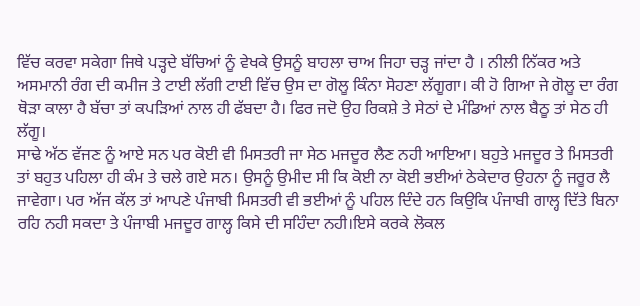ਵਿੱਚ ਕਰਵਾ ਸਕੇਗਾ ਜਿਥੇ ਪੜ੍ਹਦੇ ਬੱਚਿਆਂ ਨੂੰ ਵੇਖਕੇ ਉਸਨੂੰ ਬਾਹਲਾ ਚਾਅ ਜਿਹਾ ਚੜ੍ਹ ਜਾਂਦਾ ਹੈ । ਨੀਲੀ ਨਿੱਕਰ ਅਤੇ ਅਸਮਾਨੀ ਰੰਗ ਦੀ ਕਮੀਜ ਤੇ ਟਾਈ ਲੱਗੀ ਟਾਈ ਵਿੱਚ ਉਸ ਦਾ ਗੋਲੂ ਕਿੰਨਾ ਸੋਹਣਾ ਲੱਗੂਗਾ। ਕੀ ਹੋ ਗਿਆ ਜੇ ਗੋਲੂ ਦਾ ਰੰਗ ਥੋੜਾ ਕਾਲਾ ਹੈ ਬੱਚਾ ਤਾਂ ਕਪੜਿਆਂ ਨਾਲ ਹੀ ਫੱਬਦਾ ਹੈ। ਫਿਰ ਜਦੋ ਉਹ ਰਿਕਸ਼ੇ ਤੇ ਸੇਠਾਂ ਦੇ ਮੰਡਿਆਂ ਨਾਲ ਬੈਠੂ ਤਾਂ ਸੇਠ ਹੀ ਲੱਗੂ।
ਸਾਢੇ ਅੱਠ ਵੱਜਣ ਨੂੰ ਆਏ ਸਨ ਪਰ ਕੋਈ ਵੀ ਮਿਸਤਰੀ ਜਾ ਸੇਠ ਮਜਦੂਰ ਲੈਣ ਨਹੀ ਆਇਆ। ਬਹੁਤੇ ਮਜਦੂਰ ਤੇ ਮਿਸਤਰੀ ਤਾਂ ਬਹੁਤ ਪਹਿਲਾ ਹੀ ਕੰਮ ਤੇ ਚਲੇ ਗਏ ਸਨ। ਉਸਨੂੰ ਉਮੀਦ ਸੀ ਕਿ ਕੋਈ ਨਾ ਕੋਈ ਭਈਆਂ ਠੇਕੇਦਾਰ ਉਹਨਾ ਨੂੰ ਜਰੂਰ ਲੈ ਜਾਵੇਗਾ। ਪਰ ਅੱਜ ਕੱਲ ਤਾਂ ਆਪਣੇ ਪੰਜਾਬੀ ਮਿਸਤਰੀ ਵੀ ਭਈਆਂ ਨੂੰ ਪਹਿਲ ਦਿੰਦੇ ਹਨ ਕਿਉਕਿ ਪੰਜਾਬੀ ਗਾਲ੍ਹ ਦਿੱਤੇ ਬਿਨਾ ਰਹਿ ਨਹੀ ਸਕਦਾ ਤੇ ਪੰਜਾਬੀ ਮਜਦੂਰ ਗਾਲ੍ਹ ਕਿਸੇ ਦੀ ਸਹਿੰਦਾ ਨਹੀ।ਇਸੇ ਕਰਕੇ ਲੋਕਲ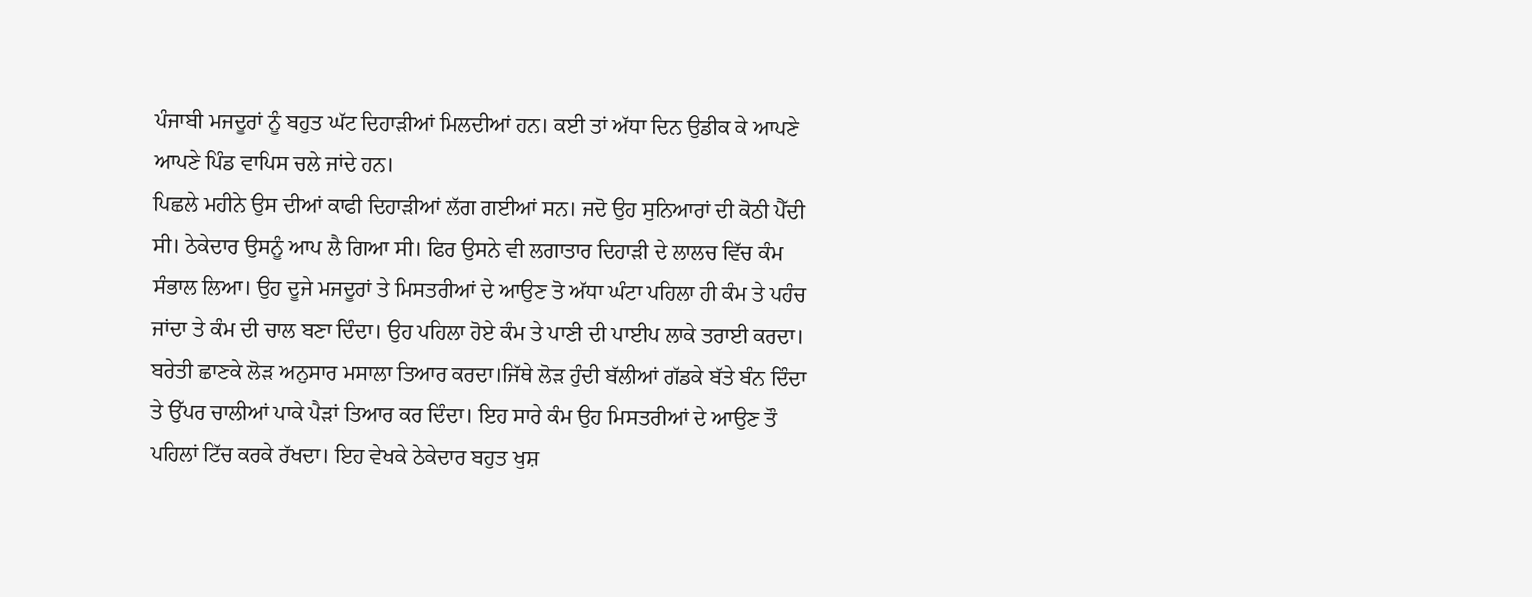ਪੰਜਾਬੀ ਮਜਦੂਰਾਂ ਨੂੰ ਬਹੁਤ ਘੱਟ ਦਿਹਾੜੀਆਂ ਮਿਲਦੀਆਂ ਹਨ। ਕਈ ਤਾਂ ਅੱਧਾ ਦਿਨ ਉਡੀਕ ਕੇ ਆਪਣੇ ਆਪਣੇ ਪਿੰਡ ਵਾਪਿਸ ਚਲੇ ਜਾਂਦੇ ਹਨ।
ਪਿਛਲੇ ਮਹੀਨੇ ਉਸ ਦੀਆਂ ਕਾਫੀ ਦਿਹਾੜੀਆਂ ਲੱਗ ਗਈਆਂ ਸਨ। ਜਦੋ ਉਹ ਸੁਨਿਆਰਾਂ ਦੀ ਕੋਠੀ ਪੈੱਦੀ ਸੀ। ਠੇਕੇਦਾਰ ਉਸਨੂੰ ਆਪ ਲੈ ਗਿਆ ਸੀ। ਫਿਰ ਉਸਨੇ ਵੀ ਲਗਾਤਾਰ ਦਿਹਾੜੀ ਦੇ ਲਾਲਚ ਵਿੱਚ ਕੰਮ ਸੰਭਾਲ ਲਿਆ। ਉਹ ਦੂਜੇ ਮਜਦੂਰਾਂ ਤੇ ਮਿਸਤਰੀਆਂ ਦੇ ਆਉਣ ਤੋ ਅੱਧਾ ਘੰਟਾ ਪਹਿਲਾ ਹੀ ਕੰਮ ਤੇ ਪਹੰਚ ਜਾਂਦਾ ਤੇ ਕੰਮ ਦੀ ਚਾਲ ਬਣਾ ਦਿੰਦਾ। ਉਹ ਪਹਿਲਾ ਹੋਏ ਕੰਮ ਤੇ ਪਾਣੀ ਦੀ ਪਾਈਪ ਲਾਕੇ ਤਰਾਈ ਕਰਦਾ। ਬਰੇਤੀ ਛਾਣਕੇ ਲੋੜ ਅਨੁਸਾਰ ਮਸਾਲਾ ਤਿਆਰ ਕਰਦਾ।ਜਿੱਥੇ ਲੋੜ ਹੁੰਦੀ ਬੱਲੀਆਂ ਗੱਡਕੇ ਬੱਤੇ ਬੰਨ ਦਿੰਦਾ ਤੇ ਉੱਪਰ ਚਾਲੀਆਂ ਪਾਕੇ ਪੈੜਾਂ ਤਿਆਰ ਕਰ ਦਿੰਦਾ। ਇਹ ਸਾਰੇ ਕੰਮ ਉਹ ਮਿਸਤਰੀਆਂ ਦੇ ਆਉਣ ਤੌ ਪਹਿਲਾਂ ਟਿੱਚ ਕਰਕੇ ਰੱਖਦਾ। ਇਹ ਵੇਖਕੇ ਠੇਕੇਦਾਰ ਬਹੁਤ ਖੁਸ਼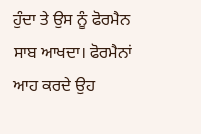ਹੁੰਦਾ ਤੇ ਉਸ ਨੂੰ ਫੋਰਮੈਨ ਸਾਬ ਆਖਦਾ। ਫੋਰਮੈਨਾਂ ਆਹ ਕਰਦੇ ਉਹ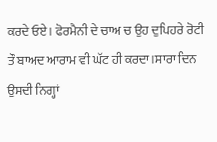ਕਰਦੇ ਓਏ। ਫੋਰਮੈਨੀ ਦੇ ਚਾਅ ਚ ਉਹ ਦੁਪਿਹਰੇ ਰੋਟੀ ਤੌ ਬਾਅਦ ਆਰਾਮ ਵੀ ਘੱਟ ਹੀ ਕਰਦਾ।ਸਾਰਾ ਦਿਨ ਉਸਦੀ ਨਿਗ੍ਹਾਂ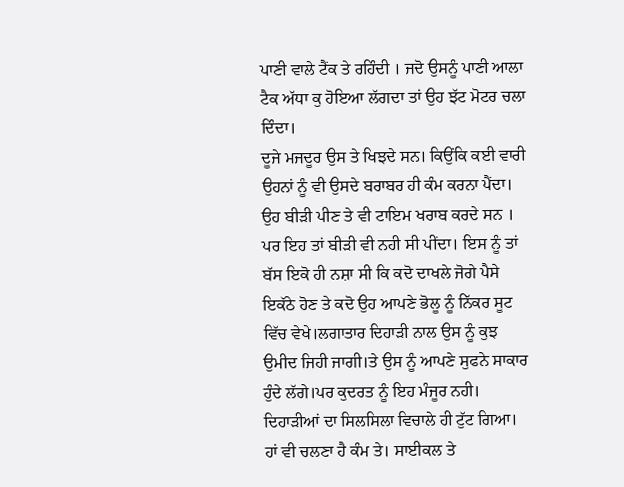ਪਾਣੀ ਵਾਲੇ ਟੈਂਕ ਤੇ ਰਹਿੰਦੀ । ਜਦੋ ਉਸਨੂੰ ਪਾਣੀ ਆਲਾ ਟੈਕ ਅੱਧਾ ਕੁ ਹੋਇਆ ਲੱਗਦਾ ਤਾਂ ਉਹ ਝੱਟ ਮੋਟਰ ਚਲਾ ਦਿੰਦਾ।
ਦੂਜੇ ਮਜਦੂਰ ਉਸ ਤੇ ਖਿਝਦੇ ਸਨ। ਕਿਉਂਕਿ ਕਈ ਵਾਰੀ ਉਹਨਾਂ ਨੂੰ ਵੀ ਉਸਦੇ ਬਰਾਬਰ ਹੀ ਕੰਮ ਕਰਨਾ ਪੈਂਦਾ। ਉਹ ਬੀੜੀ ਪੀਣ ਤੇ ਵੀ ਟਾਇਮ ਖਰਾਬ ਕਰਦੇ ਸਨ । ਪਰ ਇਹ ਤਾਂ ਬੀੜੀ ਵੀ ਨਹੀ ਸੀ ਪੀਂਦਾ। ਇਸ ਨੂੰ ਤਾਂ ਬੱਸ ਇਕੋ ਹੀ ਨਸ਼ਾ ਸੀ ਕਿ ਕਦੋ ਦਾਖਲੇ ਜੋਗੇ ਪੈਸੇ ਇਕੱਠੇ ਹੋਣ ਤੇ ਕਦੋ ਉਹ ਆਪਣੇ ਭੋਲੂ ਨੂੰ ਨਿੱਕਰ ਸੂਟ ਵਿੱਚ ਵੇਖੇ।ਲਗਾਤਾਰ ਦਿਹਾੜੀ ਨਾਲ ਉਸ ਨੂੰ ਕੁਝ ਉਮੀਦ ਜਿਹੀ ਜਾਗੀ।ਤੇ ਉਸ ਨੂੰ ਆਪਣੇ ਸੁਫਨੇ ਸਾਕਾਰ ਹੁੰਦੇ ਲੱਗੇ।ਪਰ ਕੁਦਰਤ ਨੂੰ ਇਹ ਮੰਜੂਰ ਨਹੀ। ਦਿਹਾੜੀਆਂ ਦਾ ਸਿਲਸਿਲਾ ਵਿਚਾਲੇ ਹੀ ਟੁੱਟ ਗਿਆ।
ਹਾਂ ਵੀ ਚਲਣਾ ਹੈ ਕੰਮ ਤੇ। ਸਾਈਕਲ ਤੇ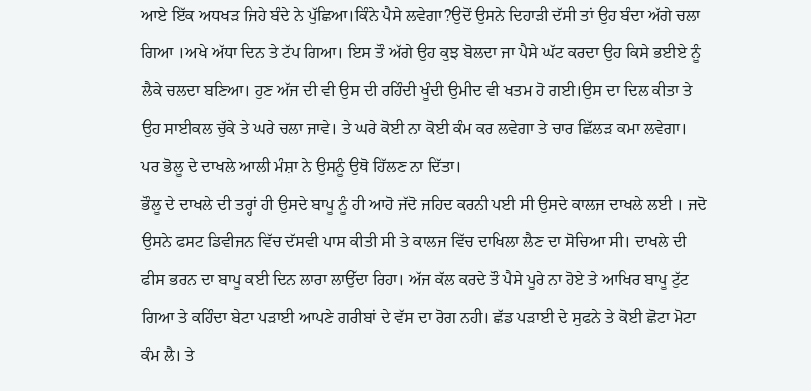ਆਏ ਇੱਕ ਅਧਖੜ ਜਿਹੇ ਬੰਦੇ ਨੇ ਪੁੱਛਿਆ।ਕਿੰਨੇ ਪੈਸੇ ਲਵੇਗਾ?ਉਦੋਂ ਉਸਨੇ ਦਿਹਾੜੀ ਦੱਸੀ ਤਾਂ ਉਹ ਬੰਦਾ ਅੱਗੇ ਚਲਾ ਗਿਆ ।ਅਖੇ ਅੱਧਾ ਦਿਨ ਤੇ ਟੱਪ ਗਿਆ। ਇਸ ਤੌ ਅੱਗੇ ਉਹ ਕੁਝ ਬੋਲਦਾ ਜਾ ਪੈਸੇ ਘੱਟ ਕਰਦਾ ਉਹ ਕਿਸੇ ਭਈਏ ਨੂੰ ਲੈਕੇ ਚਲਦਾ ਬਣਿਆ। ਹੁਣ ਅੱਜ ਦੀ ਵੀ ਉਸ ਦੀ ਰਹਿੰਦੀ ਖੂੰਦੀ ਉਮੀਦ ਵੀ ਖਤਮ ਹੋ ਗਈ।ਉਸ ਦਾ ਦਿਲ ਕੀਤਾ ਤੇ ਉਹ ਸਾਈਕਲ ਚੁੱਕੇ ਤੇ ਘਰੇ ਚਲਾ ਜਾਵੇ। ਤੇ ਘਰੇ ਕੋਈ ਨਾ ਕੋਈ ਕੰਮ ਕਰ ਲਵੇਗਾ ਤੇ ਚਾਰ ਛਿੱਲੜ ਕਮਾ ਲਵੇਗਾ। ਪਰ ਭੋਲੂ ਦੇ ਦਾਖਲੇ ਆਲੀ ਮੰਸ਼ਾ ਨੇ ਉਸਨੂੰ ਉਥੋ ਹਿੱਲਣ ਨਾ ਦਿੱਤਾ।
ਭੌਲੂ ਦੇ ਦਾਖਲੇ ਦੀ ਤਰ੍ਹਾਂ ਹੀ ਉਸਦੇ ਬਾਪੂ ਨੂੰ ਹੀ ਆਹੋ ਜੱਦੋ ਜਹਿਦ ਕਰਨੀ ਪਈ ਸੀ ਉਸਦੇ ਕਾਲਜ ਦਾਖਲੇ ਲਈ । ਜਦੋ ਉਸਨੇ ਫਸਟ ਡਿਵੀਜਨ ਵਿੱਚ ਦੱਸਵੀ ਪਾਸ ਕੀਤੀ ਸੀ ਤੇ ਕਾਲਜ ਵਿੱਚ ਦਾਖਿਲਾ ਲੈਣ ਦਾ ਸੋਚਿਆ ਸੀ। ਦਾਖਲੇ ਦੀ ਫੀਸ ਭਰਨ ਦਾ ਬਾਪੂ ਕਈ ਦਿਨ ਲਾਰਾ ਲਾਉੱਦਾ ਰਿਹਾ। ਅੱਜ ਕੱਲ ਕਰਦੇ ਤੌ ਪੈਸੇ ਪੂਰੇ ਨਾ ਹੋਏ ਤੇ ਆਖਿਰ ਬਾਪੂ ਟੁੱਟ ਗਿਆ ਤੇ ਕਹਿੰਦਾ ਬੇਟਾ ਪੜਾਈ ਆਪਣੇ ਗਰੀਬਾਂ ਦੇ ਵੱਸ ਦਾ ਰੋਗ ਨਹੀ। ਛੱਡ ਪੜਾਈ ਦੇ ਸੁਫਨੇ ਤੇ ਕੋਈ ਛੋਟਾ ਮੋਟਾ ਕੰਮ ਲੈ। ਤੇ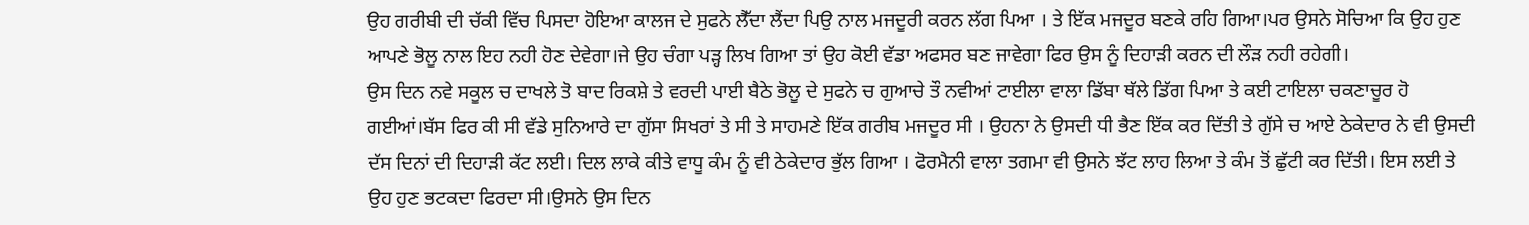ਉਹ ਗਰੀਬੀ ਦੀ ਚੱਕੀ ਵਿੱਚ ਪਿਸਦਾ ਹੋਇਆ ਕਾਲਜ ਦੇ ਸੁਫਨੇ ਲੈੱਦਾ ਲੈਂਦਾ ਪਿਉ ਨਾਲ ਮਜਦੂਰੀ ਕਰਨ ਲੱਗ ਪਿਆ । ਤੇ ਇੱਕ ਮਜਦੂਰ ਬਣਕੇ ਰਹਿ ਗਿਆ।ਪਰ ਉਸਨੇ ਸੋਚਿਆ ਕਿ ਉਹ ਹੁਣ ਆਪਣੇ ਭੋਲੂ ਨਾਲ ਇਹ ਨਹੀ ਹੋਣ ਦੇਵੇਗਾ।ਜੇ ਉਹ ਚੰਗਾ ਪੜ੍ਹ ਲਿਖ ਗਿਆ ਤਾਂ ਉਹ ਕੋਈ ਵੱਡਾ ਅਫਸਰ ਬਣ ਜਾਵੇਗਾ ਫਿਰ ਉਸ ਨੂੰ ਦਿਹਾੜੀ ਕਰਨ ਦੀ ਲੌੜ ਨਹੀ ਰਹੇਗੀ।
ਉਸ ਦਿਨ ਨਵੇ ਸਕੂਲ ਚ ਦਾਖਲੇ ਤੋ ਬਾਦ ਰਿਕਸ਼ੇ ਤੇ ਵਰਦੀ ਪਾਈ ਬੈਠੇ ਭੋਲੂ ਦੇ ਸੁਫਨੇ ਚ ਗੁਆਚੇ ਤੌ ਨਵੀਆਂ ਟਾਈਲਾ ਵਾਲਾ ਡਿੱਬਾ ਥੱਲੇ ਡਿੱਗ ਪਿਆ ਤੇ ਕਈ ਟਾਇਲਾ ਚਕਣਾਚੂਰ ਹੋ ਗਈਆਂ।ਬੱਸ ਫਿਰ ਕੀ ਸੀ ਵੱਡੇ ਸੁਨਿਆਰੇ ਦਾ ਗੁੱਸਾ ਸਿਖਰਾਂ ਤੇ ਸੀ ਤੇ ਸਾਹਮਣੇ ਇੱਕ ਗਰੀਬ ਮਜਦੂਰ ਸੀ । ਉਹਨਾ ਨੇ ਉਸਦੀ ਧੀ ਭੈਣ ਇੱਕ ਕਰ ਦਿੱਤੀ ਤੇ ਗੁੱਸੇ ਚ ਆਏ ਠੇਕੇਦਾਰ ਨੇ ਵੀ ਉਸਦੀ ਦੱਸ ਦਿਨਾਂ ਦੀ ਦਿਹਾੜੀ ਕੱਟ ਲਈ। ਦਿਲ ਲਾਕੇ ਕੀਤੇ ਵਾਧੂ ਕੰਮ ਨੂੰ ਵੀ ਠੇਕੇਦਾਰ ਭੁੱਲ ਗਿਆ । ਫੋਰਮੈਨੀ ਵਾਲਾ ਤਗਮਾ ਵੀ ਉਸਨੇ ਝੱਟ ਲਾਹ ਲਿਆ ਤੇ ਕੰਮ ਤੋਂ ਛੁੱਟੀ ਕਰ ਦਿੱਤੀ। ਇਸ ਲਈ ਤੇ ਉਹ ਹੁਣ ਭਟਕਦਾ ਫਿਰਦਾ ਸੀ।ਉਸਨੇ ਉਸ ਦਿਨ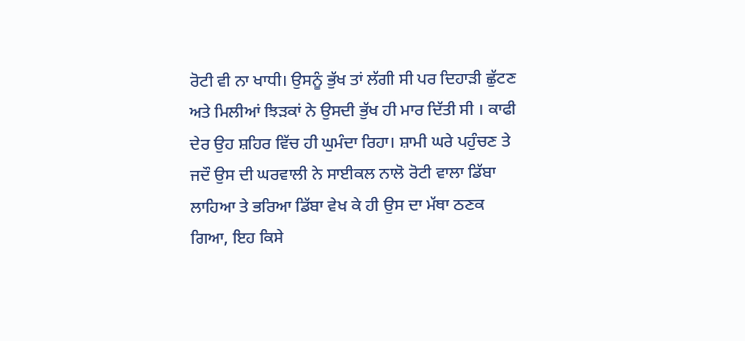ਰੋਟੀ ਵੀ ਨਾ ਖਾਧੀ। ਉਸਨੂੰ ਭੁੱਖ ਤਾਂ ਲੱਗੀ ਸੀ ਪਰ ਦਿਹਾੜੀ ਛੁੱਟਣ ਅਤੇ ਮਿਲੀਆਂ ਝਿੜਕਾਂ ਨੇ ਉਸਦੀ ਭੁੱਖ ਹੀ ਮਾਰ ਦਿੱਤੀ ਸੀ । ਕਾਫੀ ਦੇਰ ਉਹ ਸ਼ਹਿਰ ਵਿੱਚ ਹੀ ਘੁਮੰਦਾ ਰਿਹਾ। ਸ਼ਾਮੀ ਘਰੇ ਪਹੁੰਚਣ ਤੇ ਜਦੌ ਉਸ ਦੀ ਘਰਵਾਲੀ ਨੇ ਸਾਈਕਲ ਨਾਲੋ ਰੋਟੀ ਵਾਲਾ ਡਿੱਬਾ ਲਾਹਿਆ ਤੇ ਭਰਿਆ ਡਿੱਬਾ ਵੇਖ ਕੇ ਹੀ ਉਸ ਦਾ ਮੱਥਾ ਠਣਕ ਗਿਆ, ਇਹ ਕਿਸੇ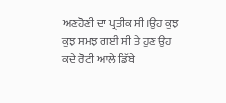ਅਣਹੋਣੀ ਦਾ ਪ੍ਰਤੀਕ ਸੀ।ਉਹ ਕੁਝ ਕੁਝ ਸਮਝ ਗਈ ਸੀ ਤੇ ਹੁਣ ਉਹ ਕਦੇ ਰੋਟੀ ਆਲੇ ਡਿੱਬੇ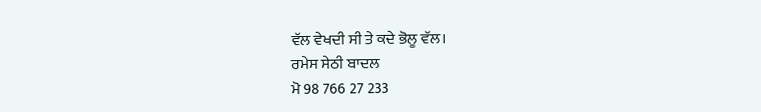ਵੱਲ ਵੇਖਦੀ ਸੀ ਤੇ ਕਦੇ ਭੋਲੂ ਵੱਲ।
ਰਮੇਸ ਸੇਠੀ ਬਾਦਲ
ਮੋ 98 766 27 233